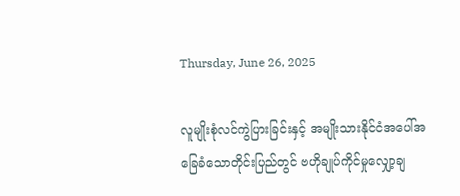Thursday, June 26, 2025

လူမျိုးစုံလင်ကွဲပြားခြင်းနှင့် အမျိုးသားနိုင်ငံအပေါ်အခြေခံသောတိုင်းပြည်တွင် ဗဟိုချုပ်ကိုင်မှုလျှော့ချ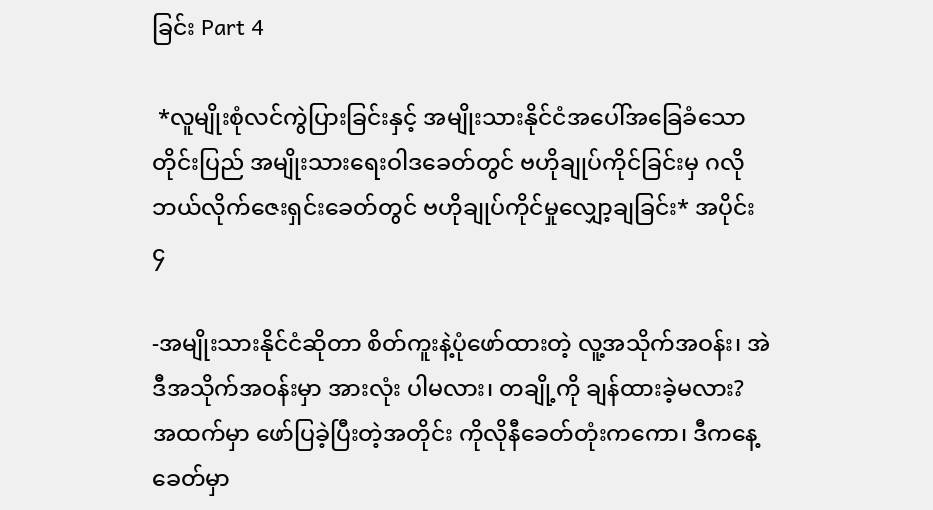ခြင်း Part 4

 *လူမျိုးစုံလင်ကွဲပြားခြင်းနှင့် အမျိုးသားနိုင်ငံအပေါ်အခြေခံသောတိုင်းပြည် အမျိုးသားရေးဝါဒခေတ်တွင် ဗဟိုချုပ်ကိုင်ခြင်းမှ ဂလိုဘယ်လိုက်ဇေးရှင်းခေတ်တွင် ဗဟိုချုပ်ကိုင်မှုလျှော့ချခြင်း* အပိုင်း ၄

-အမျိုးသားနိုင်ငံဆိုတာ စိတ်ကူးနဲ့ပုံဖော်ထားတဲ့ လူ့အသိုက်အဝန်း၊ အဲဒီအသိုက်အဝန်းမှာ အားလုံး ပါမလား၊ တချို့ကို ချန်ထားခဲ့မလား?
အထက်မှာ ဖော်ပြခဲ့ပြီးတဲ့အတိုင်း ကိုလိုနီခေတ်တုံးကကော၊ ဒီကနေ့ခေတ်မှာ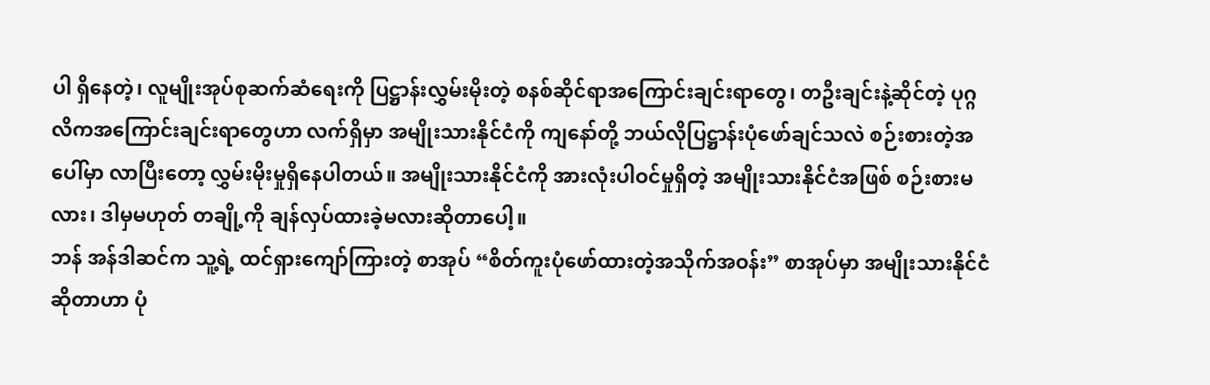ပါ ရှိနေတဲ့၊ လူမျိုးအုပ်စုဆက်ဆံရေးကို ပြဋ္ဌာန်းလွှမ်းမိုးတဲ့ စနစ်ဆိုင်ရာအကြောင်းချင်းရာတွေ၊ တဦးချင်းနဲ့ဆိုင်တဲ့ ပုဂ္ဂလိကအကြောင်းချင်းရာတွေဟာ လက်ရှိမှာ အမျိုးသားနိုင်ငံကို ကျနော်တို့ ဘယ်လိုပြဋ္ဌာန်းပုံဖော်ချင်သလဲ စဉ်းစားတဲ့အပေါ်မှာ လာပြီးတော့ လွှမ်းမိုးမှုရှိနေပါတယ်။ အမျိုးသားနိုင်ငံကို အားလုံးပါဝင်မှုရှိတဲ့ အမျိုးသားနိုင်ငံအဖြစ် စဉ်းစားမလား၊ ဒါမှမဟုတ် တချို့ကို ချန်လှပ်ထားခဲ့မလားဆိုတာပေါ့။
ဘန် အန်ဒါဆင်က သူ့ရဲ့ ထင်ရှားကျော်ကြားတဲ့ စာအုပ် “စိတ်ကူးပုံဖော်ထားတဲ့အသိုက်အဝန်း” စာအုပ်မှာ အမျိုးသားနိုင်ငံဆိုတာဟာ ပုံ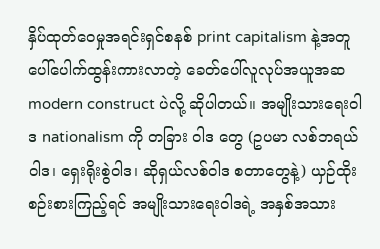နှိပ်ထုတ်ဝေမှုအရင်းရှင်စနစ် print capitalism နဲ့အတူ ပေါ်ပေါက်ထွန်းကားလာတဲ့ ခေတ်ပေါ်လူလုပ်အယူအဆ modern construct ပဲလို့ ဆိုပါတယ်။ အမျိုးသားရေးဝါဒ nationalism ကို တခြား ဝါဒ တွေ (ဥပမာ လစ်ဘရယ်ဝါဒ၊ ရှေးရိုးစွဲဝါဒ၊ ဆိုရှယ်လစ်ဝါဒ စတာတွေနဲ့) ယှဉ်ထိုးစဉ်းစားကြည့်ရင် အမျိုးသားရေးဝါဒရဲ့ အနှစ်အသား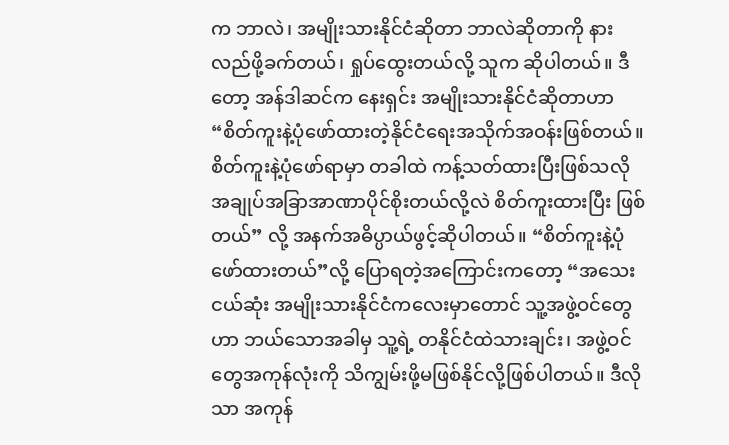က ဘာလဲ၊ အမျိုးသားနိုင်ငံဆိုတာ ဘာလဲဆိုတာကို နားလည်ဖို့ခက်တယ်၊ ရှုပ်ထွေးတယ်လို့ သူက ဆိုပါတယ်။ ဒီတော့ အန်ဒါဆင်က နေးရှင်း အမျိုးသားနိုင်ငံဆိုတာဟာ “စိတ်ကူးနဲ့ပုံဖော်ထားတဲ့နိုင်ငံရေးအသိုက်အဝန်းဖြစ်တယ်။ စိတ်ကူးနဲ့ပုံဖော်ရာမှာ တခါထဲ ကန့်သတ်ထားပြီးဖြစ်သလို အချုပ်အခြာအာဏာပိုင်စိုးတယ်လို့လဲ စိတ်ကူးထားပြီး ဖြစ်တယ်” လို့ အနက်အဓိပ္ပာယ်ဖွင့်ဆိုပါတယ်။ “စိတ်ကူးနဲ့ပုံဖော်ထားတယ်”လို့ ပြောရတဲ့အကြောင်းကတော့ “အသေးငယ်ဆုံး အမျိုးသားနိုင်ငံကလေးမှာတောင် သူ့အဖွဲ့ဝင်တွေဟာ ဘယ်သောအခါမှ သူ့ရဲ့ တနိုင်ငံထဲသားချင်း၊ အဖွဲ့ဝင်တွေအကုန်လုံးကို သိကျွမ်းဖို့မဖြစ်နိုင်လို့ဖြစ်ပါတယ်။ ဒီလိုသာ အကုန်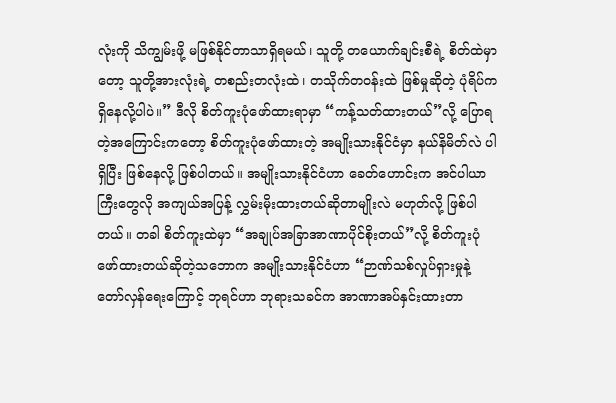လုံးကို သိကျွမ်းဖို့ မဖြစ်နိုင်တာသာရှိရမယ်၊ သူတို့ တယောက်ချင်းစီရဲ့ စိတ်ထဲမှာတော့ သူတို့အားလုံးရဲ့ တစည်းတလုံးထဲ၊ တသိုက်တဝန်းထဲ ဖြစ်မှုဆိုတဲ့ ပုံရိပ်က ရှိနေလို့ပါပဲ။” ဒီလို စိတ်ကူးပုံဖော်ထားရာမှာ “ကန့်သတ်ထားတယ်”လို့ ပြောရတဲ့အကြောင်းကတော့ စိတ်ကူးပုံဖော်ထားတဲ့ အမျိုးသားနိုင်ငံမှာ နယ်နိမိတ်လဲ ပါရှိပြီး ဖြစ်နေလို့ ဖြစ်ပါတယ်။ အမျိုးသားနိုင်ငံဟာ ခေတ်ဟောင်းက အင်ပါယာကြီးတွေလို အကျယ်အပြန့် လွှမ်းမိုးထားတယ်ဆိုတာမျိုးလဲ မဟုတ်လို့ ဖြစ်ပါတယ်။ တခါ စိတ်ကူးထဲမှာ “အချုပ်အခြာအာဏာပိုင်စိုးတယ်”လို့ စိတ်ကူးပုံဖော်ထားတယ်ဆိုတဲ့သဘောက အမျိုးသားနိုင်ငံဟာ “ဉာဏ်သစ်လှုပ်ရှားမှုနဲ့ တော်လှန်ရေးကြောင့် ဘုရင်ဟာ ဘုရားသခင်က အာဏာအပ်နှင်းထားတာ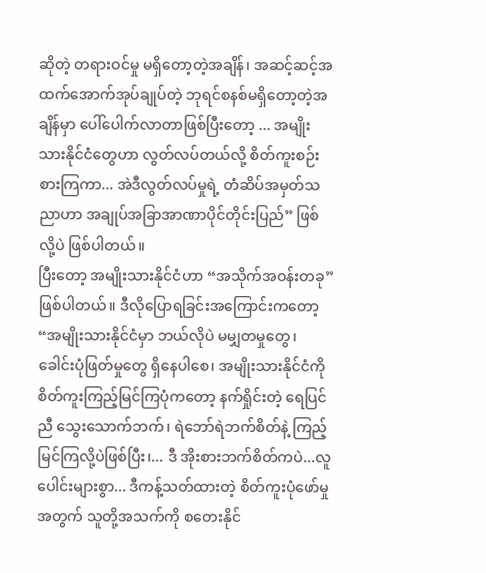ဆိုတဲ့ တရားဝင်မှု မရှိတော့တဲ့အချိန်၊ အဆင့်ဆင့်အထက်အောက်အုပ်ချုပ်တဲ့ ဘုရင်စနစ်မရှိတော့တဲ့အချိန်မှာ ပေါ်ပေါက်လာတာဖြစ်ပြီးတော့ ... အမျိုးသားနိုင်ငံတွေဟာ လွတ်လပ်တယ်လို့ စိတ်ကူးစဉ်းစားကြကာ... အဲဒီလွတ်လပ်မှုရဲ့ တံဆိပ်အမှတ်သညာဟာ အချုပ်အခြာအာဏာပိုင်တိုင်းပြည်” ဖြစ်လို့ပဲ ဖြစ်ပါတယ်။
ပြီးတော့ အမျိုးသားနိုင်ငံဟာ “အသိုက်အဝန်းတခု” ဖြစ်ပါတယ်။ ဒီလိုပြောရခြင်းအကြောင်းကတော့ “အမျိုးသားနိုင်ငံမှာ ဘယ်လိုပဲ မမျှတမှုတွေ၊ ခေါင်းပုံဖြတ်မှုတွေ ရှိနေပါစေ၊ အမျိုးသားနိုင်ငံကို စိတ်ကူးကြည့်မြင်ကြပုံကတော့ နက်ရှိုင်းတဲ့ ရေပြင်ညီ သွေးသောက်ဘက်၊ ရဲဘော်ရဲဘက်စိတ်နဲ့ ကြည့်မြင်ကြလို့ပဲဖြစ်ပြီး၊... ဒီ အိုးစားဘက်စိတ်ကပဲ...လူပေါင်းများစွာ... ဒီကန့်သတ်ထားတဲ့ စိတ်ကူးပုံဖော်မှုအတွက် သူတို့အသက်ကို စတေးနိုင်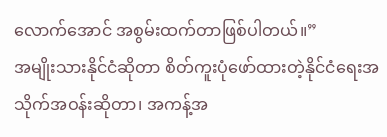လောက်အောင် အစွမ်းထက်တာဖြစ်ပါတယ်။”
အမျိုးသားနိုင်ငံဆိုတာ စိတ်ကူးပုံဖော်ထားတဲ့နိုင်ငံရေးအသိုက်အဝန်းဆိုတာ၊ အကန့်အ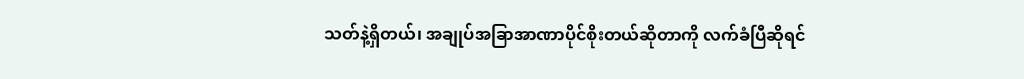သတ်နဲ့ရှိတယ်၊ အချုပ်အခြာအာဏာပိုင်စိုးတယ်ဆိုတာကို လက်ခံပြီဆိုရင်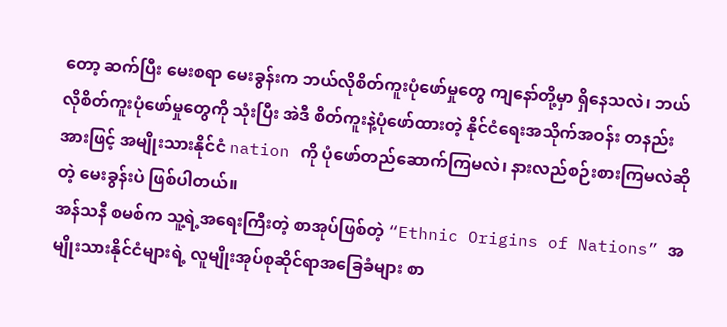တော့ ဆက်ပြီး မေးစရာ မေးခွန်းက ဘယ်လိုစိတ်ကူးပုံဖော်မှုတွေ ကျနော်တို့မှာ ရှိနေသလဲ၊ ဘယ်လိုစိတ်ကူးပုံဖော်မှုတွေကို သုံးပြီး အဲဒီ စိတ်ကူးနဲ့ပုံဖော်ထားတဲ့ နိုင်ငံရေးအသိုက်အဝန်း တနည်းအားဖြင့် အမျိုးသားနိုင်ငံ nation ကို ပုံဖော်တည်ဆောက်ကြမလဲ၊ နားလည်စဉ်းစားကြမလဲဆိုတဲ့ မေးခွန်းပဲ ဖြစ်ပါတယ်။
အန်သနီ စမစ်က သူ့ရဲ့အရေးကြီးတဲ့ စာအုပ်ဖြစ်တဲ့ “Ethnic Origins of Nations” အမျိုးသားနိုင်ငံများရဲ့ လူမျိုးအုပ်စုဆိုင်ရာအခြေခံများ စာ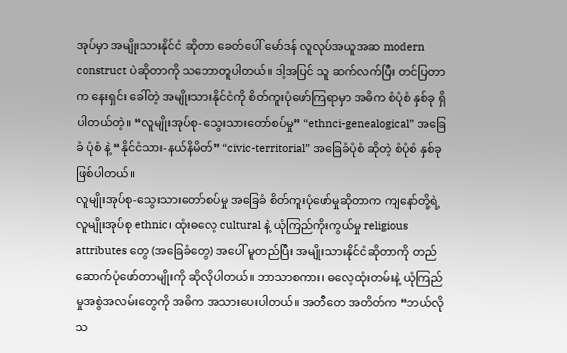အုပ်မှာ အမျိုးသားနိုင်ငံ ဆိုတာ ခေတ်ပေါ် မော်ဒန် လူလုပ်အယူအဆ modern construct ပဲဆိုတာကို သဘောတူပါတယ်။ ဒါ့အပြင် သူ ဆက်လက်ပြီး တင်ပြတာက နေးရှင်း ခေါ်တဲ့ အမျိုးသားနိုင်ငံကို စိတ်ကူးပုံဖော်ကြရာမှာ အဓိက စံပုံစံ နှစ်ခု ရှိပါတယ်တဲ့။ “လူမျိုးအုပ်စု-သွေးသားတော်စပ်မှု” “ethnci-genealogical” အခြေခံ ပုံစံ နဲ့ “နိုင်ငံသား-နယ်နိမိတ်” “civic-territorial” အခြေခံပုံစံ ဆိုတဲ့ စံပုံစံ နှစ်ခု ဖြစ်ပါတယ်။
လူမျိုးအုပ်စု-သွေးသားတော်စပ်မှု အခြေခံ စိတ်ကူးပုံဖော်မှုဆိုတာက ကျနော်တို့ရဲ့ လူမျိုးအုပ်စု ethnic၊ ထုံးဓလေ့ cultural နဲ့ ယုံကြည်ကိုးကွယ်မှု religious attributes တွေ (အခြေခံတွေ) အပေါ် မူတည်ပြီး အမျိုးသားနိုင်ငံဆိုတာကို တည်ဆောက်ပုံဖော်တာမျိုးကို ဆိုလိုပါတယ်။ ဘာသာစကား၊ ဓလေ့ထုံးတမ်းနဲ့ ယုံကြည်မှုအစွဲအလမ်းတွေကို အဓိက အသားပေးပါတယ်။ အတီတေ အတိတ်က “ဘယ်လိုသ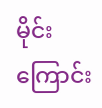မိုင်းကြောင်း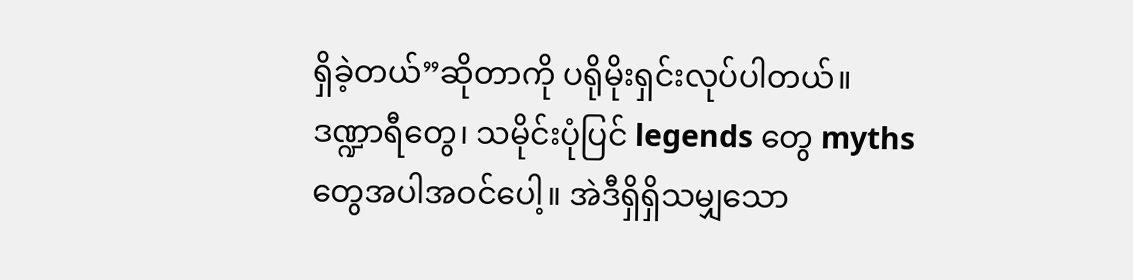ရှိခဲ့တယ်”ဆိုတာကို ပရိုမိုးရှင်းလုပ်ပါတယ်။ ဒဏ္ဍာရီတွေ၊ သမိုင်းပုံပြင် legends တွေ myths တွေအပါအဝင်ပေါ့။ အဲဒီရှိရှိသမျှသော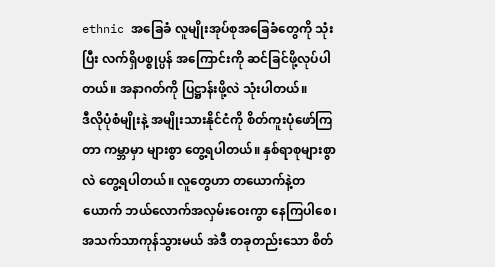ethnic အခြေခံ လူမျိုးအုပ်စုအခြေခံတွေကို သုံးပြီး လက်ရှိပစ္စုပ္ပန် အကြောင်းကို ဆင်ခြင်ဖို့လုပ်ပါတယ်။ အနာဂတ်ကို ပြဋ္ဌာန်းဖို့လဲ သုံးပါတယ်။
ဒီလိုပုံစံမျိုးနဲ့ အမျိုးသားနိုင်ငံကို စိတ်ကူးပုံဖော်ကြတာ ကမ္ဘာမှာ များစွာ တွေ့ရပါတယ်။ နှစ်ရာစုများစွာလဲ တွေ့ရပါတယ်။ လူတွေဟာ တယောက်နဲ့တယောက် ဘယ်လောက်အလှမ်းဝေးကွာ နေကြပါစေ၊ အသက်သာကုန်သွားမယ် အဲဒီ တခုတည်းသော စိတ်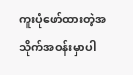ကူးပုံဖော်ထားတဲ့အသိုက်အဝန်းမှာပါ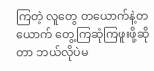ကြတဲ့ လူတွေ တယောက်နဲ့တယောက် တွေ့ကြဆုံကြဖူးဖို့ဆိုတာ ဘယ်လိုပဲမ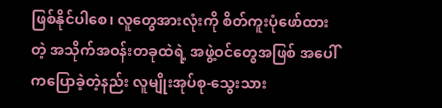ဖြစ်နိုင်ပါစေ၊ လူတွေအားလုံးကို စိတ်ကူးပုံဖော်ထားတဲ့ အသိုက်အဝန်းတခုထဲရဲ့ အဖွဲ့ဝင်တွေအဖြစ် အပေါ်ကပြောခဲ့တဲ့နည်း လူမျိုးအုပ်စု-သွေးသား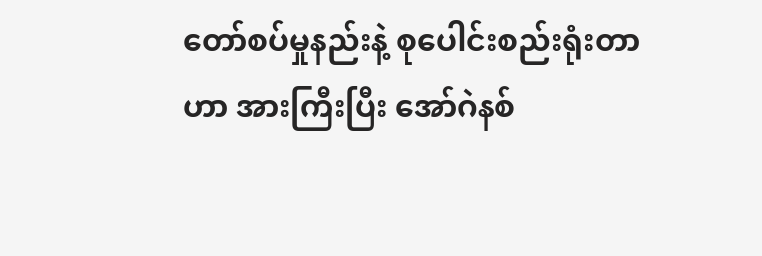တော်စပ်မှုနည်းနဲ့ စုပေါင်းစည်းရုံးတာဟာ အားကြီးပြီး အော်ဂဲနစ်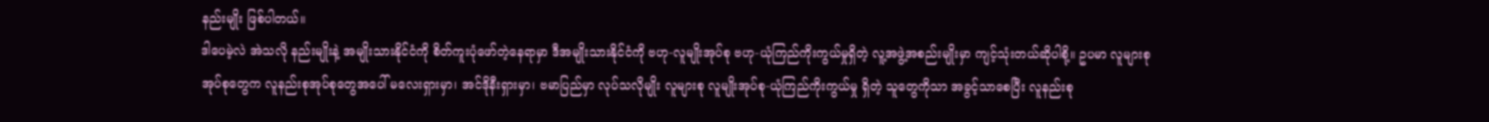နည်းမျိုး ဖြစ်ပါတယ်။
ဒါပေမဲ့လဲ အဲသလို နည်းမျိုးနဲ့ အမျိုးသားနိုင်ငံကို စိတ်ကူးပုံဖော်တဲ့နေရာမှာ ဒီအမျိုးသားနိုင်ငံကို ဗဟု-လူမျိုးအုပ်စု ဗဟု-ယုံကြည်ကိုးကွယ်မှုရှိတဲ့ လူ့အဖွဲ့အစည်းမျိုးမှာ ကျင့်သုံးတယ်ဆိုပါစို့။ ဥပမာ လူများစုအုပ်စုတွေက လူနည်းစုအုပ်စုတွေအပေါ် မလေးရှားမှာ၊ အင်ဒိုနီးရှားမှာ၊ ဗမာပြည်မှာ လုပ်သလိုမျိုး လူများစု လူမျိုးအုပ်စု-ယုံကြည်ကိုးကွယ်မှု ရှိတဲ့ သူတွေကိုသာ အခွင့်သာစေပြီး လူနည်းစု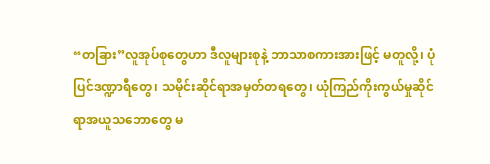“တခြား”လူအုပ်စုတွေဟာ ဒီလူများစုနဲ့ ဘာသာစကားအားဖြင့် မတူလို့၊ ပုံပြင်ဒဏ္ဍာရီတွေ၊ သမိုင်းဆိုင်ရာအမှတ်တရတွေ၊ ယုံကြည်ကိုးကွယ်မှုဆိုင်ရာအယူသဘောတွေ မ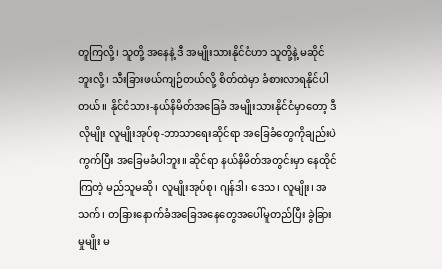တူကြလို့၊ သူတို့ အနေနဲ့ ဒီ အမျိုးသားနိုင်ငံဟာ သူတို့နဲ့ မဆိုင်ဘူးလို့၊ သီးခြားဖယ်ကျဉ်တယ်လို့ စိတ်ထဲမှာ ခံစားလာရနိုင်ပါတယ်။ နိုင်ငံသား-နယ်နိမိတ်အခြေခံ အမျိုးသားနိုင်ငံမှာတော့ ဒီလိုမျိုး လူမျိုးအုပ်စု-ဘာသာရေးဆိုင်ရာ အခြေခံတွေကိုချည်းပဲ ကွက်ပြီး အခြေမခံပါဘူး။ ဆိုင်ရာ နယ်နိမိတ်အတွင်းမှာ နေထိုင်ကြတဲ့ မည်သူမဆို၊ လူမျိုးအုပ်စု၊ ဂျန်ဒါ၊ ဒေသ၊ လူမျိုး၊ အသက်၊ တခြားနောက်ခံအခြေအနေတွေအပေါ်မူတည်ပြီး ခွဲခြားမှုမျိုး မ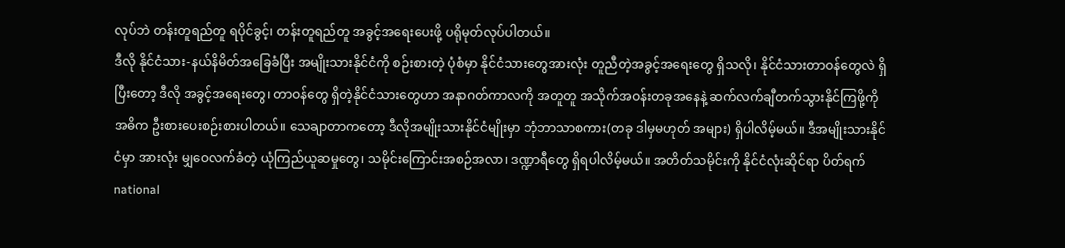လုပ်ဘဲ တန်းတူရည်တူ ရပိုင်ခွင့်၊ တန်းတူရည်တူ အခွင့်အရေးပေးဖို့ ပရိုမုတ်လုပ်ပါတယ်။
ဒီလို နိုင်ငံသား-နယ်နိမိတ်အခြေခံပြီး အမျိုးသားနိုင်ငံကို စဉ်းစားတဲ့ ပုံစံမှာ နိုင်ငံသားတွေအားလုံး တူညီတဲ့အခွင့်အရေးတွေ ရှိသလို၊ နိုင်ငံသားတာဝန်တွေလဲ ရှိပြီးတော့ ဒီလို အခွင့်အရေးတွေ၊ တာဝန်တွေ ရှိတဲ့နိုင်ငံသားတွေဟာ အနာဂတ်ကာလကို အတူတူ အသိုက်အဝန်းတခုအနေနဲ့ ဆက်လက်ချီတက်သွားနိုင်ကြဖို့ကို အဓိက ဦးစားပေးစဉ်းစားပါတယ်။ သေချာတာကတော့ ဒီလိုအမျိုးသားနိုင်ငံမျိုးမှာ ဘုံဘာသာစကား(တခု ဒါမှမဟုတ် အများ) ရှိပါလိမ့်မယ်။ ဒီအမျိုးသားနိုင်ငံမှာ အားလုံး မျှဝေလက်ခံတဲ့ ယုံကြည်ယူဆမှုတွေ၊ သမိုင်းကြောင်းအစဉ်အလာ၊ ဒဏ္ဍာရီတွေ ရှိရပါလိမ့်မယ်။ အတိတ်သမိုင်းကို နိုင်ငံလုံးဆိုင်ရာ ပိတ်ရက် national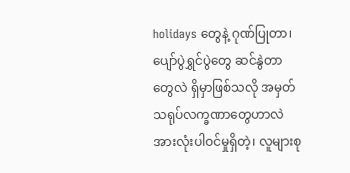holidays တွေနဲ့ ဂုဏ်ပြုတာ၊ ပျော်ပွဲရွှင်ပွဲတွေ ဆင်နွဲတာတွေလဲ ရှိမှာဖြစ်သလို အမှတ်သရုပ်လက္ခဏာတွေဟာလဲ အားလုံးပါဝင်မှုရှိတဲ့၊ လူများစု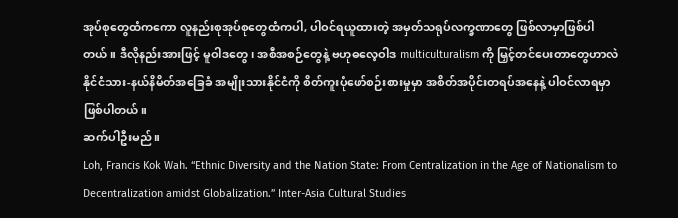အုပ်စုတွေထံကကော လူနည်းစုအုပ်စုတွေထံကပါ, ပါဝင်ရယူထားတဲ့ အမှတ်သရုပ်လက္ခဏာတွေ ဖြစ်လာမှာဖြစ်ပါတယ်။ ဒီလိုနည်းအားဖြင့် မူဝါဒတွေ၊ အစီအစဉ်တွေနဲ့ ဗဟုဓလေ့ဝါဒ multiculturalism ကို မြှင့်တင်ပေးတာတွေဟာလဲ နိုင်ငံသား-နယ်နိမိတ်အခြေခံ အမျိုးသားနိုင်ငံကို စိတ်ကူးပုံဖော်စဉ်းစားမှုမှာ အစိတ်အပိုင်းတရပ်အနေနဲ့ ပါဝင်လာရမှာဖြစ်ပါတယ်။
ဆက်ပါဦးမည်။
Loh, Francis Kok Wah. “Ethnic Diversity and the Nation State: From Centralization in the Age of Nationalism to Decentralization amidst Globalization.” Inter-Asia Cultural Studies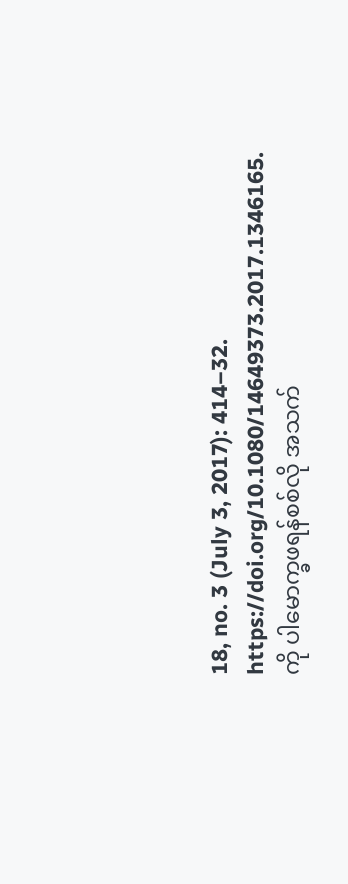18, no. 3 (July 3, 2017): 414–32. https://doi.org/10.1080/14649373.2017.1346165. ကို ပါမောက္ခဖရန်စစ်လို အသက်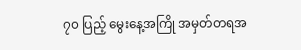၇၀ ပြည့် မွေးနေ့အကြို အမှတ်တရအ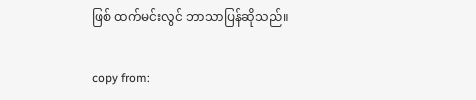ဖြစ် ထက်မင်းလွင် ဘာသာပြန်ဆိုသည်။

copy from: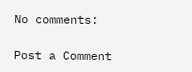No comments:

Post a Comment